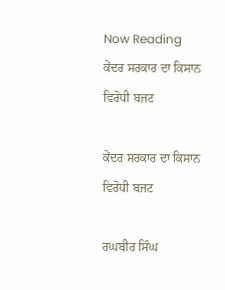Now Reading
ਕੇਂਦਰ ਸਰਕਾਰ ਦਾ ਕਿਸਾਨ ਵਿਰੋਧੀ ਬਜਟ

ਕੇਂਦਰ ਸਰਕਾਰ ਦਾ ਕਿਸਾਨ ਵਿਰੋਧੀ ਬਜਟ

ਰਘਬੀਰ ਸਿੰਘ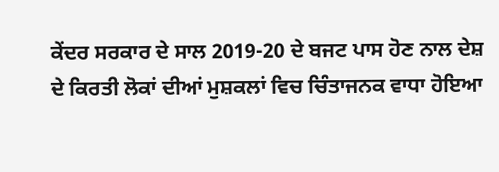ਕੇਂਦਰ ਸਰਕਾਰ ਦੇ ਸਾਲ 2019-20 ਦੇ ਬਜਟ ਪਾਸ ਹੋਣ ਨਾਲ ਦੇਸ਼ ਦੇ ਕਿਰਤੀ ਲੋਕਾਂ ਦੀਆਂ ਮੁਸ਼ਕਲਾਂ ਵਿਚ ਚਿੰਤਾਜਨਕ ਵਾਧਾ ਹੋਇਆ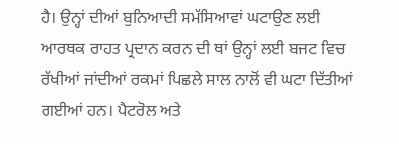ਹੈ। ਉਨ੍ਹਾਂ ਦੀਆਂ ਬੁਨਿਆਦੀ ਸਮੱਸਿਆਵਾਂ ਘਟਾਉਣ ਲਈ ਆਰਥਕ ਰਾਹਤ ਪ੍ਰਦਾਨ ਕਰਨ ਦੀ ਥਾਂ ਉਨ੍ਹਾਂ ਲਈ ਬਜਟ ਵਿਚ ਰੱਖੀਆਂ ਜਾਂਦੀਆਂ ਰਕਮਾਂ ਪਿਛਲੇ ਸਾਲ ਨਾਲੋਂ ਵੀ ਘਟਾ ਦਿੱਤੀਆਂ ਗਈਆਂ ਹਨ। ਪੈਟਰੋਲ ਅਤੇ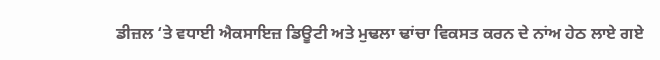ਡੀਜ਼ਲ ‘ਤੇ ਵਧਾਈ ਐਕਸਾਇਜ਼ ਡਿਊਟੀ ਅਤੇ ਮੁਢਲਾ ਢਾਂਚਾ ਵਿਕਸਤ ਕਰਨ ਦੇ ਨਾਂਅ ਹੇਠ ਲਾਏ ਗਏ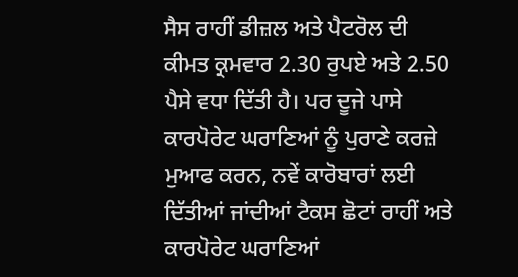ਸੈਸ ਰਾਹੀਂ ਡੀਜ਼ਲ ਅਤੇ ਪੈਟਰੋਲ ਦੀ ਕੀਮਤ ਕ੍ਰਮਵਾਰ 2.30 ਰੁਪਏ ਅਤੇ 2.50 ਪੈਸੇ ਵਧਾ ਦਿੱਤੀ ਹੈ। ਪਰ ਦੂਜੇ ਪਾਸੇ ਕਾਰਪੋਰੇਟ ਘਰਾਣਿਆਂ ਨੂੰ ਪੁਰਾਣੇ ਕਰਜ਼ੇ ਮੁਆਫ ਕਰਨ, ਨਵੇਂ ਕਾਰੋਬਾਰਾਂ ਲਈ ਦਿੱਤੀਆਂ ਜਾਂਦੀਆਂ ਟੈਕਸ ਛੋਟਾਂ ਰਾਹੀਂ ਅਤੇ ਕਾਰਪੋਰੇਟ ਘਰਾਣਿਆਂ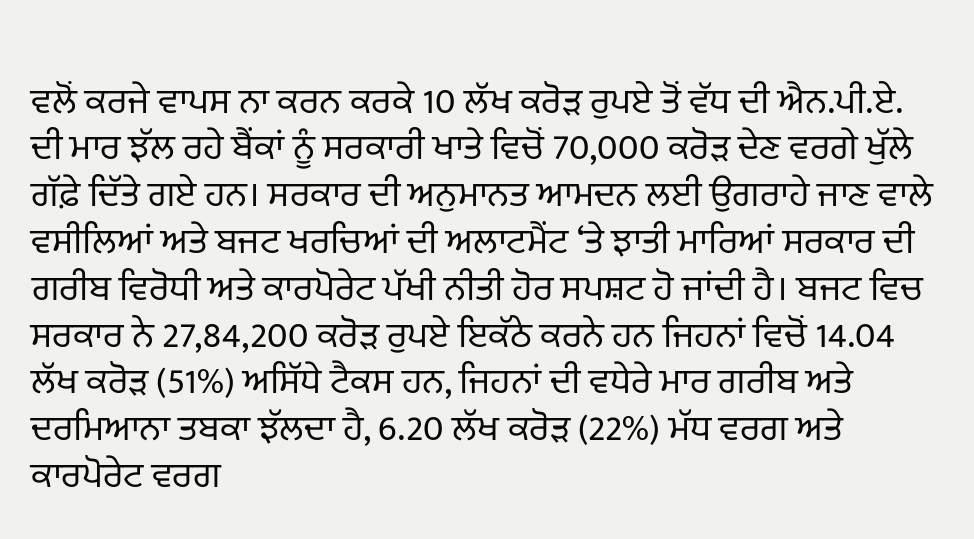ਵਲੋਂ ਕਰਜੇ ਵਾਪਸ ਨਾ ਕਰਨ ਕਰਕੇ 10 ਲੱਖ ਕਰੋੜ ਰੁਪਏ ਤੋਂ ਵੱਧ ਦੀ ਐਨ.ਪੀ.ਏ. ਦੀ ਮਾਰ ਝੱਲ ਰਹੇ ਬੈਂਕਾਂ ਨੂੰ ਸਰਕਾਰੀ ਖਾਤੇ ਵਿਚੋਂ 70,000 ਕਰੋੜ ਦੇਣ ਵਰਗੇ ਖੁੱਲੇ ਗੱਫ਼ੇ ਦਿੱਤੇ ਗਏ ਹਨ। ਸਰਕਾਰ ਦੀ ਅਨੁਮਾਨਤ ਆਮਦਨ ਲਈ ਉਗਰਾਹੇ ਜਾਣ ਵਾਲੇ ਵਸੀਲਿਆਂ ਅਤੇ ਬਜਟ ਖਰਚਿਆਂ ਦੀ ਅਲਾਟਮੈਂਟ ‘ਤੇ ਝਾਤੀ ਮਾਰਿਆਂ ਸਰਕਾਰ ਦੀ ਗਰੀਬ ਵਿਰੋਧੀ ਅਤੇ ਕਾਰਪੋਰੇਟ ਪੱਖੀ ਨੀਤੀ ਹੋਰ ਸਪਸ਼ਟ ਹੋ ਜਾਂਦੀ ਹੈ। ਬਜਟ ਵਿਚ ਸਰਕਾਰ ਨੇ 27,84,200 ਕਰੋੜ ਰੁਪਏ ਇਕੱਠੇ ਕਰਨੇ ਹਨ ਜਿਹਨਾਂ ਵਿਚੋਂ 14.04 ਲੱਖ ਕਰੋੜ (51%) ਅਸਿੱਧੇ ਟੈਕਸ ਹਨ, ਜਿਹਨਾਂ ਦੀ ਵਧੇਰੇ ਮਾਰ ਗਰੀਬ ਅਤੇ ਦਰਮਿਆਨਾ ਤਬਕਾ ਝੱਲਦਾ ਹੈ, 6.20 ਲੱਖ ਕਰੋੜ (22%) ਮੱਧ ਵਰਗ ਅਤੇ ਕਾਰਪੋਰੇਟ ਵਰਗ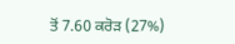ਤੋਂ 7.60 ਕਰੋੜ (27%)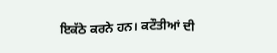ਇਕੱਠੇ ਕਰਨੇ ਹਨ। ਕਟੌਤੀਆਂ ਦੀ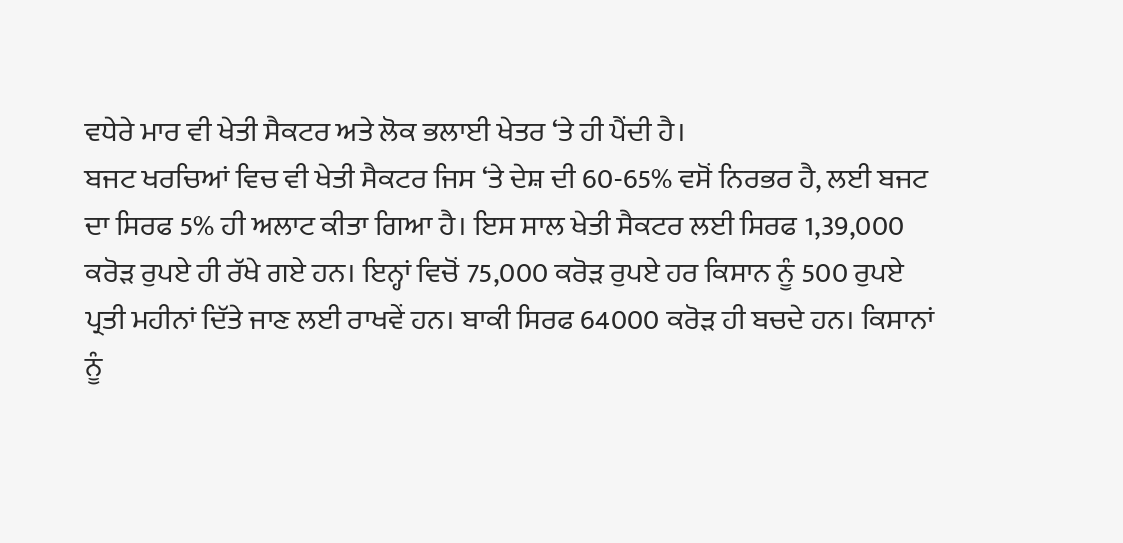ਵਧੇਰੇ ਮਾਰ ਵੀ ਖੇਤੀ ਸੈਕਟਰ ਅਤੇ ਲੋਕ ਭਲਾਈ ਖੇਤਰ ‘ਤੇ ਹੀ ਪੈਂਦੀ ਹੈ।
ਬਜਟ ਖਰਚਿਆਂ ਵਿਚ ਵੀ ਖੇਤੀ ਸੈਕਟਰ ਜਿਸ ‘ਤੇ ਦੇਸ਼ ਦੀ 60-65% ਵਸੋਂ ਨਿਰਭਰ ਹੈ, ਲਈ ਬਜਟ ਦਾ ਸਿਰਫ 5% ਹੀ ਅਲਾਟ ਕੀਤਾ ਗਿਆ ਹੈ। ਇਸ ਸਾਲ ਖੇਤੀ ਸੈਕਟਰ ਲਈ ਸਿਰਫ 1,39,000 ਕਰੋੜ ਰੁਪਏ ਹੀ ਰੱਖੇ ਗਏ ਹਨ। ਇਨ੍ਹਾਂ ਵਿਚੋਂ 75,000 ਕਰੋੜ ਰੁਪਏ ਹਰ ਕਿਸਾਨ ਨੂੰ 500 ਰੁਪਏ ਪ੍ਰਤੀ ਮਹੀਨਾਂ ਦਿੱਤੇ ਜਾਣ ਲਈ ਰਾਖਵੇਂ ਹਨ। ਬਾਕੀ ਸਿਰਫ 64000 ਕਰੋੜ ਹੀ ਬਚਦੇ ਹਨ। ਕਿਸਾਨਾਂ ਨੂੰ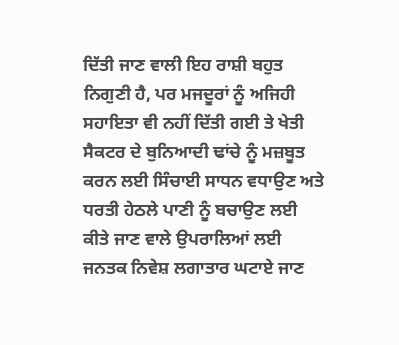ਦਿੱਤੀ ਜਾਣ ਵਾਲੀ ਇਹ ਰਾਸ਼ੀ ਬਹੁਤ ਨਿਗੁਣੀ ਹੈ, ਪਰ ਮਜਦੂਰਾਂ ਨੂੰ ਅਜਿਹੀ ਸਹਾਇਤਾ ਵੀ ਨਹੀਂ ਦਿੱਤੀ ਗਈ ਤੇ ਖੇਤੀ ਸੈਕਟਰ ਦੇ ਬੁਨਿਆਦੀ ਢਾਂਚੇ ਨੂੰ ਮਜ਼ਬੂਤ ਕਰਨ ਲਈ ਸਿੰਚਾਈ ਸਾਧਨ ਵਧਾਉਣ ਅਤੇ ਧਰਤੀ ਹੇਠਲੇ ਪਾਣੀ ਨੂੰ ਬਚਾਉਣ ਲਈ ਕੀਤੇ ਜਾਣ ਵਾਲੇ ਉਪਰਾਲਿਆਂ ਲਈ ਜਨਤਕ ਨਿਵੇਸ਼ ਲਗਾਤਾਰ ਘਟਾਏ ਜਾਣ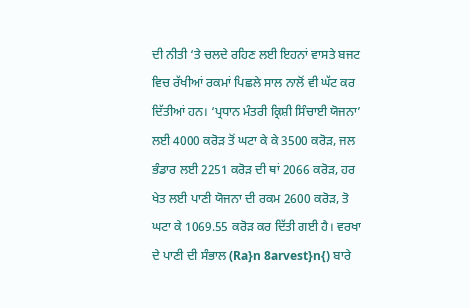ਦੀ ਨੀਤੀ ‘ਤੇ ਚਲਦੇ ਰਹਿਣ ਲਈ ਇਹਨਾਂ ਵਾਸਤੇ ਬਜਟ ਵਿਚ ਰੱਖੀਆਂ ਰਕਮਾਂ ਪਿਛਲੇ ਸਾਲ ਨਾਲੋਂ ਵੀ ਘੱਟ ਕਰ ਦਿੱਤੀਆਂ ਹਨ। ‘ਪ੍ਰਧਾਨ ਮੰਤਰੀ ਕ੍ਰਿਸ਼ੀ ਸਿੰਚਾਈ ਯੋਜਨਾ’ ਲਈ 4000 ਕਰੋੜ ਤੋਂ ਘਟਾ ਕੇ ਕੇ 3500 ਕਰੋੜ, ਜਲ ਭੰਡਾਰ ਲਈ 2251 ਕਰੋੜ ਦੀ ਥਾਂ 2066 ਕਰੋੜ, ਹਰ ਖੇਤ ਲਈ ਪਾਣੀ ਯੋਜਨਾ ਦੀ ਰਕਮ 2600 ਕਰੋੜ, ਤੋ ਘਟਾ ਕੇ 1069.55 ਕਰੋੜ ਕਰ ਦਿੱਤੀ ਗਈ ਹੈ। ਵਰਖਾ ਦੇ ਪਾਣੀ ਦੀ ਸੰਭਾਲ (Ra}n 8arvest}n{) ਬਾਰੇ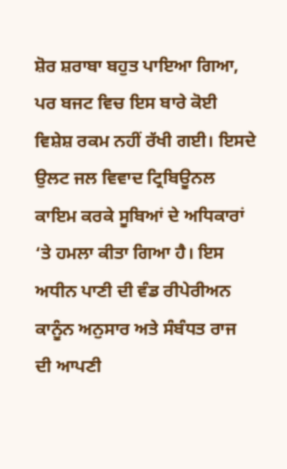ਸ਼ੋਰ ਸ਼ਰਾਬਾ ਬਹੁਤ ਪਾਇਆ ਗਿਆ, ਪਰ ਬਜਟ ਵਿਚ ਇਸ ਬਾਰੇ ਕੋਈ ਵਿਸ਼ੇਸ਼ ਰਕਮ ਨਹੀਂ ਰੱਖੀ ਗਈ। ਇਸਦੇ ਉਲਟ ਜਲ ਵਿਵਾਦ ਟ੍ਰਿਬਿਊਨਲ ਕਾਇਮ ਕਰਕੇ ਸੂਬਿਆਂ ਦੇ ਅਧਿਕਾਰਾਂ ‘ਤੇ ਹਮਲਾ ਕੀਤਾ ਗਿਆ ਹੈ। ਇਸ ਅਧੀਨ ਪਾਣੀ ਦੀ ਵੰਡ ਰੀਪੇਰੀਅਨ ਕਾਨੂੰਨ ਅਨੁਸਾਰ ਅਤੇ ਸੰਬੰਧਤ ਰਾਜ ਦੀ ਆਪਣੀ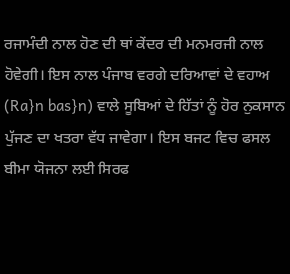ਰਜਾਮੰਦੀ ਨਾਲ ਹੋਣ ਦੀ ਥਾਂ ਕੇਂਦਰ ਦੀ ਮਨਮਰਜੀ ਨਾਲ ਹੋਵੇਗੀ। ਇਸ ਨਾਲ ਪੰਜਾਬ ਵਰਗੇ ਦਰਿਆਵਾਂ ਦੇ ਵਹਾਅ (Ra}n bas}n) ਵਾਲੇ ਸੂਬਿਆਂ ਦੇ ਹਿੱਤਾਂ ਨੂੰ ਹੋਰ ਨੁਕਸਾਨ ਪੁੱਜਣ ਦਾ ਖਤਰਾ ਵੱਧ ਜਾਵੇਗਾ। ਇਸ ਬਜਟ ਵਿਚ ਫਸਲ ਬੀਮਾ ਯੋਜਨਾ ਲਈ ਸਿਰਫ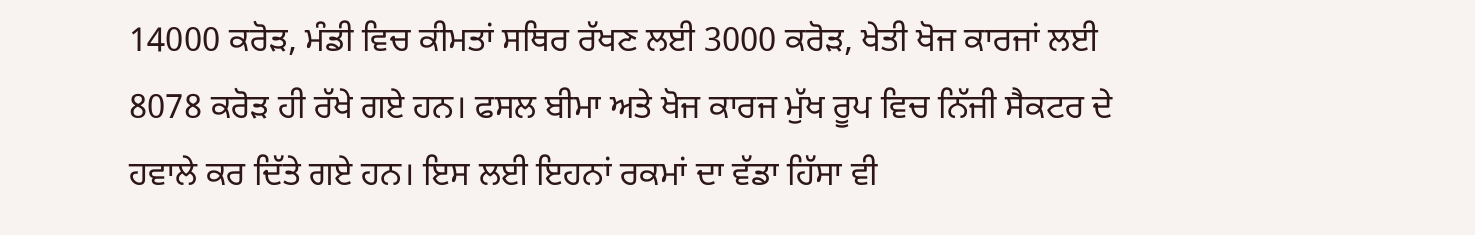14000 ਕਰੋੜ, ਮੰਡੀ ਵਿਚ ਕੀਮਤਾਂ ਸਥਿਰ ਰੱਖਣ ਲਈ 3000 ਕਰੋੜ, ਖੇਤੀ ਖੋਜ ਕਾਰਜਾਂ ਲਈ 8078 ਕਰੋੜ ਹੀ ਰੱਖੇ ਗਏ ਹਨ। ਫਸਲ ਬੀਮਾ ਅਤੇ ਖੋਜ ਕਾਰਜ ਮੁੱਖ ਰੂਪ ਵਿਚ ਨਿੱਜੀ ਸੈਕਟਰ ਦੇ ਹਵਾਲੇ ਕਰ ਦਿੱਤੇ ਗਏ ਹਨ। ਇਸ ਲਈ ਇਹਨਾਂ ਰਕਮਾਂ ਦਾ ਵੱਡਾ ਹਿੱਸਾ ਵੀ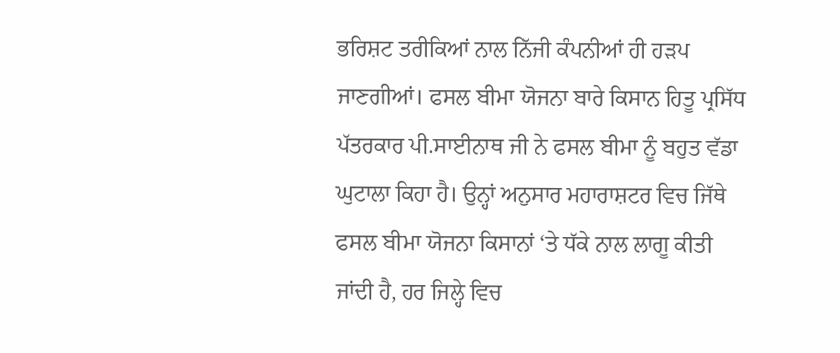ਭਰਿਸ਼ਟ ਤਰੀਕਿਆਂ ਨਾਲ ਨਿੱਜੀ ਕੰਪਨੀਆਂ ਹੀ ਹੜਪ ਜਾਣਗੀਆਂ। ਫਸਲ ਬੀਮਾ ਯੋਜਨਾ ਬਾਰੇ ਕਿਸਾਨ ਹਿਤੂ ਪ੍ਰਸਿੱਧ ਪੱਤਰਕਾਰ ਪੀ.ਸਾਈਨਾਥ ਜੀ ਨੇ ਫਸਲ ਬੀਮਾ ਨੂੰ ਬਹੁਤ ਵੱਡਾ ਘੁਟਾਲਾ ਕਿਹਾ ਹੈ। ਉਨ੍ਹਾਂ ਅਨੁਸਾਰ ਮਹਾਰਾਸ਼ਟਰ ਵਿਚ ਜਿੱਥੇ ਫਸਲ ਬੀਮਾ ਯੋਜਨਾ ਕਿਸਾਨਾਂ ‘ਤੇ ਧੱਕੇ ਨਾਲ ਲਾਗੂ ਕੀਤੀ ਜਾਂਦੀ ਹੈ, ਹਰ ਜਿਲ੍ਹੇ ਵਿਚ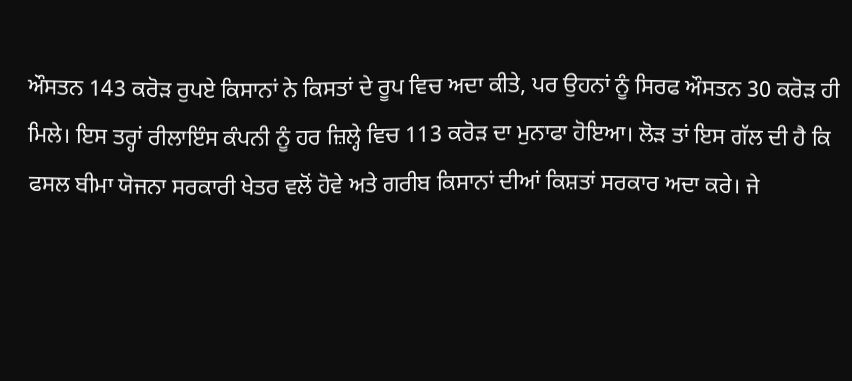ਔਸਤਨ 143 ਕਰੋੜ ਰੁਪਏ ਕਿਸਾਨਾਂ ਨੇ ਕਿਸਤਾਂ ਦੇ ਰੂਪ ਵਿਚ ਅਦਾ ਕੀਤੇ, ਪਰ ਉਹਨਾਂ ਨੂੰ ਸਿਰਫ ਔਸਤਨ 30 ਕਰੋੜ ਹੀ ਮਿਲੇ। ਇਸ ਤਰ੍ਹਾਂ ਰੀਲਾਇੰਸ ਕੰਪਨੀ ਨੂੰ ਹਰ ਜ਼ਿਲ੍ਹੇ ਵਿਚ 113 ਕਰੋੜ ਦਾ ਮੁਨਾਫਾ ਹੋਇਆ। ਲੋੜ ਤਾਂ ਇਸ ਗੱਲ ਦੀ ਹੈ ਕਿ ਫਸਲ ਬੀਮਾ ਯੋਜਨਾ ਸਰਕਾਰੀ ਖੇਤਰ ਵਲੋਂ ਹੋਵੇ ਅਤੇ ਗਰੀਬ ਕਿਸਾਨਾਂ ਦੀਆਂ ਕਿਸ਼ਤਾਂ ਸਰਕਾਰ ਅਦਾ ਕਰੇ। ਜੇ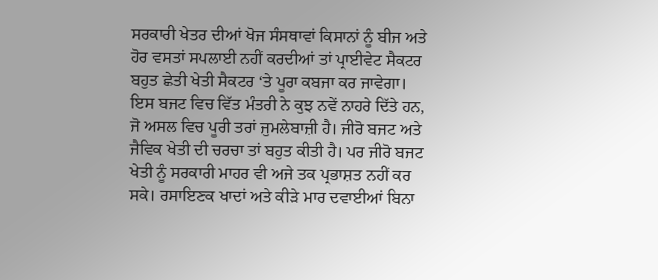ਸਰਕਾਰੀ ਖੇਤਰ ਦੀਆਂ ਖੋਜ ਸੰਸਥਾਵਾਂ ਕਿਸਾਨਾਂ ਨੂੰ ਬੀਜ ਅਤੇ ਹੋਰ ਵਸਤਾਂ ਸਪਲਾਈ ਨਹੀਂ ਕਰਦੀਆਂ ਤਾਂ ਪ੍ਰਾਈਵੇਟ ਸੈਕਟਰ ਬਹੁਤ ਛੇਤੀ ਖੇਤੀ ਸੈਕਟਰ ‘ਤੇ ਪੂਰਾ ਕਬਜਾ ਕਰ ਜਾਵੇਗਾ।
ਇਸ ਬਜਟ ਵਿਚ ਵਿੱਤ ਮੰਤਰੀ ਨੇ ਕੁਝ ਨਵੇਂ ਨਾਹਰੇ ਦਿੱਤੇ ਹਨ, ਜੋ ਅਸਲ ਵਿਚ ਪੂਰੀ ਤਰਾਂ ਜੁਮਲੇਬਾਜ਼ੀ ਹੈ। ਜੀਰੋ ਬਜਟ ਅਤੇ ਜੈਵਿਕ ਖੇਤੀ ਦੀ ਚਰਚਾ ਤਾਂ ਬਹੁਤ ਕੀਤੀ ਹੈ। ਪਰ ਜੀਰੋ ਬਜਟ ਖੇਤੀ ਨੂੰ ਸਰਕਾਰੀ ਮਾਹਰ ਵੀ ਅਜੇ ਤਕ ਪ੍ਰਭਾਸ਼ਤ ਨਹੀਂ ਕਰ ਸਕੇ। ਰਸਾਇਣਕ ਖਾਦਾਂ ਅਤੇ ਕੀੜੇ ਮਾਰ ਦਵਾਈਆਂ ਬਿਨਾ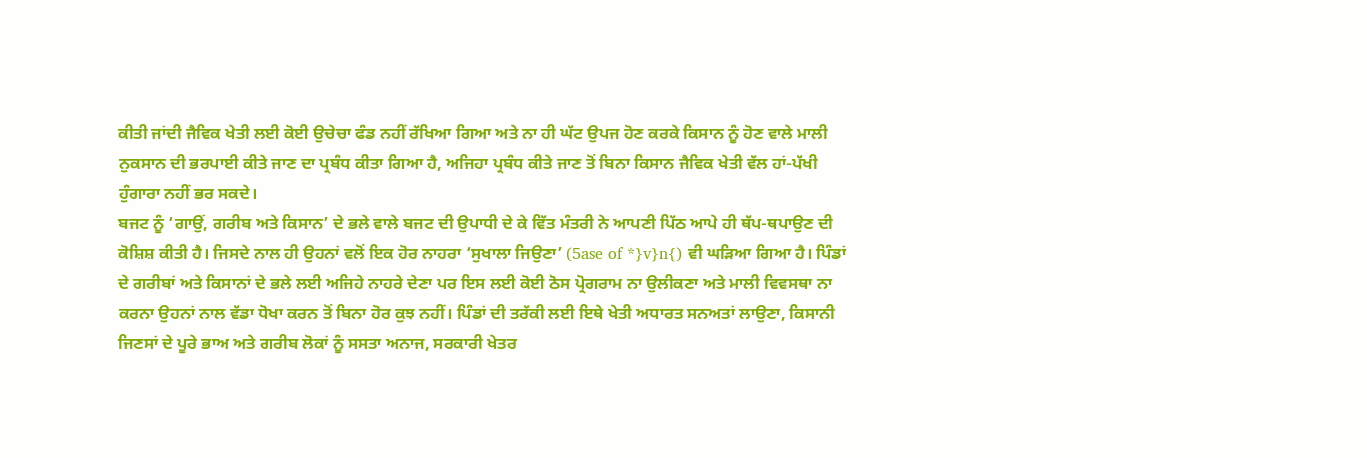ਕੀਤੀ ਜਾਂਦੀ ਜੈਵਿਕ ਖੇਤੀ ਲਈ ਕੋਈ ਉਚੇਚਾ ਫੰਡ ਨਹੀਂ ਰੱਖਿਆ ਗਿਆ ਅਤੇ ਨਾ ਹੀ ਘੱਟ ਉਪਜ ਹੋਣ ਕਰਕੇ ਕਿਸਾਨ ਨੂੰ ਹੋਣ ਵਾਲੇ ਮਾਲੀ ਨੁਕਸਾਨ ਦੀ ਭਰਪਾਈ ਕੀਤੇ ਜਾਣ ਦਾ ਪ੍ਰਬੰਧ ਕੀਤਾ ਗਿਆ ਹੈ, ਅਜਿਹਾ ਪ੍ਰਬੰਧ ਕੀਤੇ ਜਾਣ ਤੋਂ ਬਿਨਾ ਕਿਸਾਨ ਜੈਵਿਕ ਖੇਤੀ ਵੱਲ ਹਾਂ-ਪੱਖੀ ਹੁੰਗਾਰਾ ਨਹੀਂ ਭਰ ਸਕਦੇ।
ਬਜਟ ਨੂੰ ‘ਗਾਉਂ, ਗਰੀਬ ਅਤੇ ਕਿਸਾਨ’ ਦੇ ਭਲੇ ਵਾਲੇ ਬਜਟ ਦੀ ਉਪਾਧੀ ਦੇ ਕੇ ਵਿੱਤ ਮੰਤਰੀ ਨੇ ਆਪਣੀ ਪਿੱਠ ਆਪੇ ਹੀ ਥੱਪ-ਥਪਾਉਣ ਦੀ ਕੋਸ਼ਿਸ਼ ਕੀਤੀ ਹੈ। ਜਿਸਦੇ ਨਾਲ ਹੀ ਉਹਨਾਂ ਵਲੋਂ ਇਕ ਹੋਰ ਨਾਹਰਾ ‘ਸੁਖਾਲਾ ਜਿਉਣਾ’ (5ase of *}v}n{) ਵੀ ਘੜਿਆ ਗਿਆ ਹੈ। ਪਿੰਡਾਂ ਦੇ ਗਰੀਬਾਂ ਅਤੇ ਕਿਸਾਨਾਂ ਦੇ ਭਲੇ ਲਈ ਅਜਿਹੇ ਨਾਹਰੇ ਦੇਣਾ ਪਰ ਇਸ ਲਈ ਕੋਈ ਠੋਸ ਪ੍ਰੋਗਰਾਮ ਨਾ ਉਲੀਕਣਾ ਅਤੇ ਮਾਲੀ ਵਿਵਸਥਾ ਨਾ ਕਰਨਾ ਉਹਨਾਂ ਨਾਲ ਵੱਡਾ ਧੋਖਾ ਕਰਨ ਤੋਂ ਬਿਨਾ ਹੋਰ ਕੁਝ ਨਹੀਂ। ਪਿੰਡਾਂ ਦੀ ਤਰੱਕੀ ਲਈ ਇਥੇ ਖੇਤੀ ਅਧਾਰਤ ਸਨਅਤਾਂ ਲਾਉਣਾ, ਕਿਸਾਨੀ ਜਿਣਸਾਂ ਦੇ ਪੂਰੇ ਭਾਅ ਅਤੇ ਗਰੀਬ ਲੋਕਾਂ ਨੂੰ ਸਸਤਾ ਅਨਾਜ, ਸਰਕਾਰੀ ਖੇਤਰ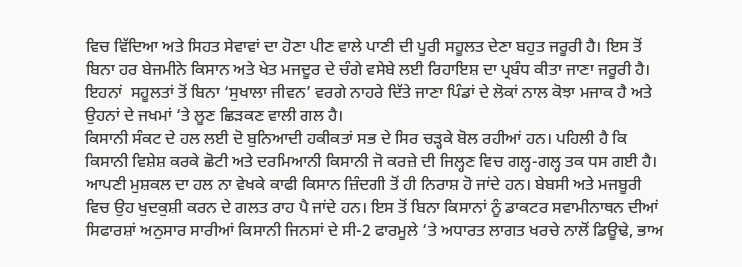ਵਿਚ ਵਿੱਦਿਆ ਅਤੇ ਸਿਹਤ ਸੇਵਾਵਾਂ ਦਾ ਹੋਣਾ ਪੀਣ ਵਾਲੇ ਪਾਣੀ ਦੀ ਪੂਰੀ ਸਹੂਲਤ ਦੇਣਾ ਬਹੁਤ ਜਰੂਰੀ ਹੈ। ਇਸ ਤੋਂ ਬਿਨਾ ਹਰ ਬੇਜਮੀਨੇ ਕਿਸਾਨ ਅਤੇ ਖੇਤ ਮਜਦੂਰ ਦੇ ਚੰਗੇ ਵਸੇਬੇ ਲਈ ਰਿਹਾਇਸ਼ ਦਾ ਪ੍ਰਬੰਧ ਕੀਤਾ ਜਾਣਾ ਜਰੂਰੀ ਹੈ। ਇਹਨਾਂ  ਸਹੂਲਤਾਂ ਤੋਂ ਬਿਨਾ ‘ਸੁਖਾਲਾ ਜੀਵਨ’ ਵਰਗੇ ਨਾਹਰੇ ਦਿੱਤੇ ਜਾਣਾ ਪਿੰਡਾਂ ਦੇ ਲੋਕਾਂ ਨਾਲ ਕੋਝਾ ਮਜਾਕ ਹੈ ਅਤੇ ਉਹਨਾਂ ਦੇ ਜਖਮਾਂ ‘ਤੇ ਲੂਣ ਛਿੜਕਣ ਵਾਲੀ ਗਲ ਹੈ।
ਕਿਸਾਨੀ ਸੰਕਟ ਦੇ ਹਲ ਲਈ ਦੋ ਬੁਨਿਆਦੀ ਹਕੀਕਤਾਂ ਸਭ ਦੇ ਸਿਰ ਚੜ੍ਹਕੇ ਬੋਲ ਰਹੀਆਂ ਹਨ। ਪਹਿਲੀ ਹੈ ਕਿ ਕਿਸਾਨੀ ਵਿਸ਼ੇਸ਼ ਕਰਕੇ ਛੋਟੀ ਅਤੇ ਦਰਮਿਆਨੀ ਕਿਸਾਨੀ ਜੋ ਕਰਜ਼ੇ ਦੀ ਜਿਲ੍ਹਣ ਵਿਚ ਗਲ੍ਹ-ਗਲ੍ਹ ਤਕ ਧਸ ਗਈ ਹੈ। ਆਪਣੀ ਮੁਸ਼ਕਲ ਦਾ ਹਲ ਨਾ ਵੇਖਕੇ ਕਾਫੀ ਕਿਸਾਨ ਜ਼ਿੰਦਗੀ ਤੋਂ ਹੀ ਨਿਰਾਸ਼ ਹੋ ਜਾਂਦੇ ਹਨ। ਬੇਬਸੀ ਅਤੇ ਮਜਬੂਰੀ ਵਿਚ ਉਹ ਖੁਦਕੁਸ਼ੀ ਕਰਨ ਦੇ ਗਲਤ ਰਾਹ ਪੈ ਜਾਂਦੇ ਹਨ। ਇਸ ਤੋਂ ਬਿਨਾ ਕਿਸਾਨਾਂ ਨੂੰ ਡਾਕਟਰ ਸਵਾਮੀਨਾਥਨ ਦੀਆਂ ਸਿਫਾਰਸ਼ਾਂ ਅਨੁਸਾਰ ਸਾਰੀਆਂ ਕਿਸਾਨੀ ਜਿਨਸਾਂ ਦੇ ਸੀ-2 ਫਾਰਮੂਲੇ ‘ਤੇ ਅਧਾਰਤ ਲਾਗਤ ਖਰਚੇ ਨਾਲੋਂ ਡਿਊਢੇ, ਭਾਅ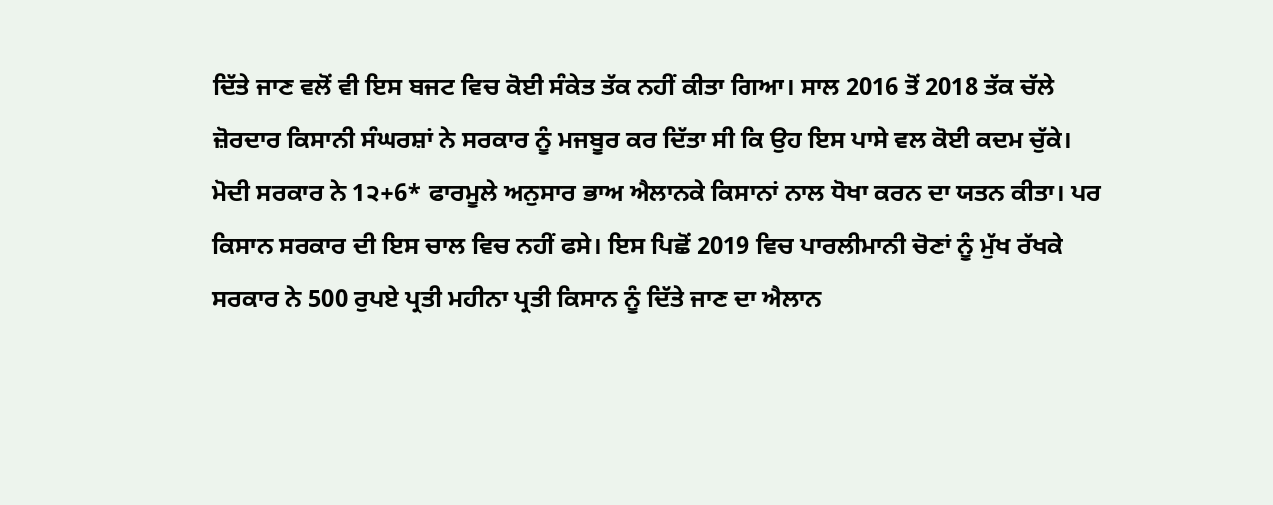ਦਿੱਤੇ ਜਾਣ ਵਲੋਂ ਵੀ ਇਸ ਬਜਟ ਵਿਚ ਕੋਈ ਸੰਕੇਤ ਤੱਕ ਨਹੀਂ ਕੀਤਾ ਗਿਆ। ਸਾਲ 2016 ਤੋਂ 2018 ਤੱਕ ਚੱਲੇ ਜ਼ੋਰਦਾਰ ਕਿਸਾਨੀ ਸੰਘਰਸ਼ਾਂ ਨੇ ਸਰਕਾਰ ਨੂੰ ਮਜਬੂਰ ਕਰ ਦਿੱਤਾ ਸੀ ਕਿ ਉਹ ਇਸ ਪਾਸੇ ਵਲ ਕੋਈ ਕਦਮ ਚੁੱਕੇ। ਮੋਦੀ ਸਰਕਾਰ ਨੇ 1੨+6* ਫਾਰਮੂਲੇ ਅਨੁਸਾਰ ਭਾਅ ਐਲਾਨਕੇ ਕਿਸਾਨਾਂ ਨਾਲ ਧੋਖਾ ਕਰਨ ਦਾ ਯਤਨ ਕੀਤਾ। ਪਰ ਕਿਸਾਨ ਸਰਕਾਰ ਦੀ ਇਸ ਚਾਲ ਵਿਚ ਨਹੀਂ ਫਸੇ। ਇਸ ਪਿਛੋਂ 2019 ਵਿਚ ਪਾਰਲੀਮਾਨੀ ਚੋਣਾਂ ਨੂੰ ਮੁੱਖ ਰੱਖਕੇ ਸਰਕਾਰ ਨੇ 500 ਰੁਪਏ ਪ੍ਰਤੀ ਮਹੀਨਾ ਪ੍ਰਤੀ ਕਿਸਾਨ ਨੂੰ ਦਿੱਤੇ ਜਾਣ ਦਾ ਐਲਾਨ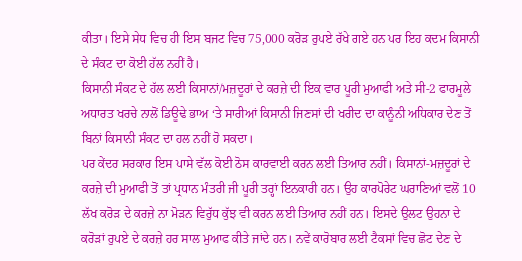ਕੀਤਾ। ਇਸੇ ਸੇਧ ਵਿਚ ਹੀ ਇਸ ਬਜਟ ਵਿਚ 75,000 ਕਰੋੜ ਰੁਪਏ ਰੱਖੇ ਗਏ ਹਨ ਪਰ ਇਹ ਕਦਮ ਕਿਸਾਨੀ ਦੇ ਸੰਕਟ ਦਾ ਕੋਈ ਹੱਲ ਨਹੀਂ ਹੈ।
ਕਿਸਾਨੀ ਸੰਕਟ ਦੇ ਹੱਲ ਲਈ ਕਿਸਾਨਾਂ/ਮਜ਼ਦੂਰਾਂ ਦੇ ਕਰਜ਼ੇ ਦੀ ਇਕ ਵਾਰ ਪੂਰੀ ਮੁਆਫੀ ਅਤੇ ਸੀ-2 ਫਾਰਮੂਲੇ ਅਧਾਰਤ ਖਰਚੇ ਨਾਲੋਂ ਡਿਊਢੇ ਭਾਅ ‘ਤੇ ਸਾਰੀਆਂ ਕਿਸਾਨੀ ਜਿਣਸਾਂ ਦੀ ਖਰੀਦ ਦਾ ਕਾਨੂੰਨੀ ਅਧਿਕਾਰ ਦੇਣ ਤੋਂ ਬਿਨਾਂ ਕਿਸਾਨੀ ਸੰਕਟ ਦਾ ਹਲ ਨਹੀਂ ਹੋ ਸਕਦਾ।
ਪਰ ਕੇਂਦਰ ਸਰਕਾਰ ਇਸ ਪਾਸੇ ਵੱਲ ਕੋਈ ਠੋਸ ਕਾਰਵਾਈ ਕਰਨ ਲਈ ਤਿਆਰ ਨਹੀਂ। ਕਿਸਾਨਾਂ-ਮਜ਼ਦੂਰਾਂ ਦੇ ਕਰਜ਼ੇ ਦੀ ਮੁਆਫੀ ਤੋਂ ਤਾਂ ਪ੍ਰਧਾਨ ਮੰਤਰੀ ਜੀ ਪੂਰੀ ਤਰ੍ਹਾਂ ਇਨਕਾਰੀ ਹਨ। ਉਹ ਕਾਰਪੋਰੇਟ ਘਰਾਣਿਆਂ ਵਲੋਂ 10 ਲੱਖ ਕਰੋੜ ਦੇ ਕਰਜ਼ੇ ਨਾ ਮੋੜਨ ਵਿਰੁੱਧ ਕੁੱਝ ਵੀ ਕਰਨ ਲਈ ਤਿਆਰ ਨਹੀਂ ਹਨ। ਇਸਦੇ ਉਲਟ ਉਹਨਾ ਦੇ ਕਰੋੜਾਂ ਰੁਪਏ ਦੇ ਕਰਜ਼ੇ ਹਰ ਸਾਲ ਮੁਆਫ ਕੀਤੇ ਜਾਂਦੇ ਹਨ। ਨਵੇਂ ਕਾਰੋਬਾਰ ਲਈ ਟੈਕਸਾਂ ਵਿਚ ਛੋਟ ਦੇਣ ਦੇ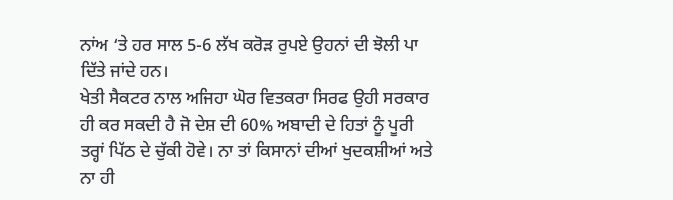ਨਾਂਅ ‘ਤੇ ਹਰ ਸਾਲ 5-6 ਲੱਖ ਕਰੋੜ ਰੁਪਏ ਉਹਨਾਂ ਦੀ ਝੋਲੀ ਪਾ ਦਿੱਤੇ ਜਾਂਦੇ ਹਨ।
ਖੇਤੀ ਸੈਕਟਰ ਨਾਲ ਅਜਿਹਾ ਘੋਰ ਵਿਤਕਰਾ ਸਿਰਫ ਉਹੀ ਸਰਕਾਰ ਹੀ ਕਰ ਸਕਦੀ ਹੈ ਜੋ ਦੇਸ਼ ਦੀ 60% ਅਬਾਦੀ ਦੇ ਹਿਤਾਂ ਨੂੰ ਪੂਰੀ ਤਰ੍ਹਾਂ ਪਿੱਠ ਦੇ ਚੁੱਕੀ ਹੋਵੇ। ਨਾ ਤਾਂ ਕਿਸਾਨਾਂ ਦੀਆਂ ਖੁਦਕਸ਼ੀਆਂ ਅਤੇ ਨਾ ਹੀ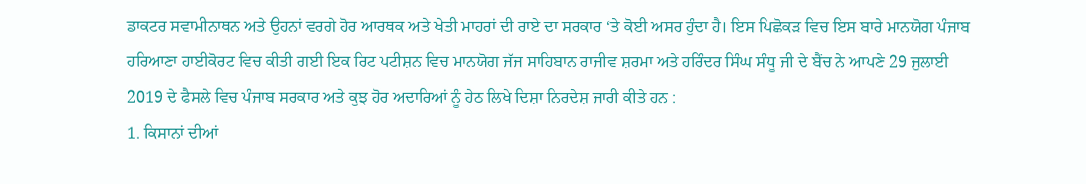ਡਾਕਟਰ ਸਵਾਮੀਨਾਥਨ ਅਤੇ ਉਹਨਾਂ ਵਰਗੇ ਹੋਰ ਆਰਥਕ ਅਤੇ ਖੇਤੀ ਮਾਹਰਾਂ ਦੀ ਰਾਏ ਦਾ ਸਰਕਾਰ ‘ਤੇ ਕੋਈ ਅਸਰ ਹੁੰਦਾ ਹੈ। ਇਸ ਪਿਛੋਕੜ ਵਿਚ ਇਸ ਬਾਰੇ ਮਾਨਯੋਗ ਪੰਜਾਬ ਹਰਿਆਣਾ ਹਾਈਕੋਰਟ ਵਿਚ ਕੀਤੀ ਗਈ ਇਕ ਰਿਟ ਪਟੀਸ਼ਨ ਵਿਚ ਮਾਨਯੋਗ ਜੱਜ ਸਾਹਿਬਾਨ ਰਾਜੀਵ ਸ਼ਰਮਾ ਅਤੇ ਹਰਿੰਦਰ ਸਿੰਘ ਸੰਧੂ ਜੀ ਦੇ ਬੈਂਚ ਨੇ ਆਪਣੇ 29 ਜੁਲਾਈ 2019 ਦੇ ਫੈਸਲੇ ਵਿਚ ਪੰਜਾਬ ਸਰਕਾਰ ਅਤੇ ਕੁਝ ਹੋਰ ਅਦਾਰਿਆਂ ਨੂੰ ਹੇਠ ਲਿਖੇ ਦਿਸ਼ਾ ਨਿਰਦੇਸ਼ ਜਾਰੀ ਕੀਤੇ ਹਨ :
1. ਕਿਸਾਨਾਂ ਦੀਆਂ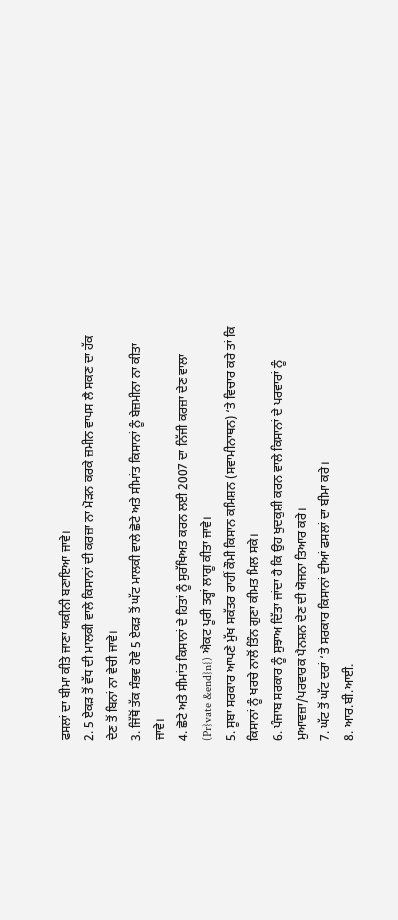ਫਸਲਾਂ ਦਾ ਬੀਮਾ ਕੀਤੇ ਜਾਣਾ ਯਕੀਨੀ ਬਣਾਇਆ ਜਾਵੇ।
2. 5 ਏਕੜ ਤੋਂ ਵੱਧ ਦੀ ਮਾਲਕੀ ਵਾਲੇ ਕਿਸਾਨਾਂ ਦੀ ਕਰਜ਼ਾ ਨਾ ਮੋੜਨ ਕਰਕੇ ਜ਼ਮੀਨ ਵਾਪਸ ਲੈ ਸਕਣ ਦਾ ਹੱਕ ਦੇਣ ਤੋਂ ਬਿਨਾਂ ਨਾ ਵੇਚੀ ਜਾਵੇ।
3. ਜਿੱਥੋਂ ਤੱਕ ਸੰਭਵ ਹੋਵੇ 5 ਏਕੜ ਤੋਂ ਘੱਟ ਮਾਲਕੀ ਵਾਲੇ ਛੋਟੇ ਅਤੇ ਸੀਮਾਂਤ ਕਿਸਾਨਾਂ ਨੂੰ ਬੇਜ਼ਮੀਨਾ ਨਾ ਕੀਤਾ ਜਾਵੇ।
4. ਛੋਟੇ ਅਤੇ ਸੀਮਾਂਤ ਕਿਸਾਨਾਂ ਦੇ ਹਿਤਾਂ ਨੂੰ ਸੁਰੱਖਿਅਤ ਕਰਨ ਲਈ 2007 ਦਾ ਨਿੱਜੀ ਕਰਜ਼ਾ ਦੇਣ ਵਾਲਾ (Pr}vate &end}n{) ਐਕਟ ਪੂਰੀ ਤਰ੍ਹਾਂ ਲਾਗੂ ਕੀਤਾ ਜਾਵੇ।
5. ਸੂਬਾ ਸਰਕਾਰ ਆਪਣੇ ਮੁੱਖ ਸਕੱਤਰ ਰਾਹੀਂ ਕੌਮੀ ਕਿਸਾਨ ਕਮਿਸ਼ਨ (ਸਵਾਮੀਨਾਥਨ) ‘ਤੇ ਵਿਚਾਰ ਕਰੇ ਤਾਂ ਕਿ ਕਿਸਾਨਾਂ ਨੂੰ ਖਰਚੇ ਨਾਲੋਂ ਤਿੰਨ ਗੁਣਾ ਕੀਮਤ ਮਿਲ ਸਕੇ।
6. ਪੰਜਾਬ ਸਰਕਾਰ ਨੂੰ ਸੁਝਾਅ ਦਿੱਤਾ ਜਾਂਦਾ ਹੈ ਕਿ ਉਹ ਖੁਦਕੁਸ਼ੀ ਕਰਨ ਵਾਲੇ ਕਿਸਾਨਾਂ ਦੇ ਪਰਵਾਰਾਂ ਨੂੰ ਮੁਆਵਜ਼ਾ/ਪਰਵਾਰਕ ਪੈਨਸ਼ਨ ਦੇਣ ਦੀ ਯੋਜਨਾ ਤਿਆਰ ਕਰੇ।
7. ਘੱਟ ਤੋਂ ਘੱਟ ਦਰਾਂ ‘ਤੇ ਸਰਕਾਰ ਕਿਸਾਨਾਂ ਦੀਆਂ ਫਸਲਾਂ ਦਾ ਬੀਮਾ ਕਰੇ।
8. ਆਰ.ਬੀ.ਆਈ.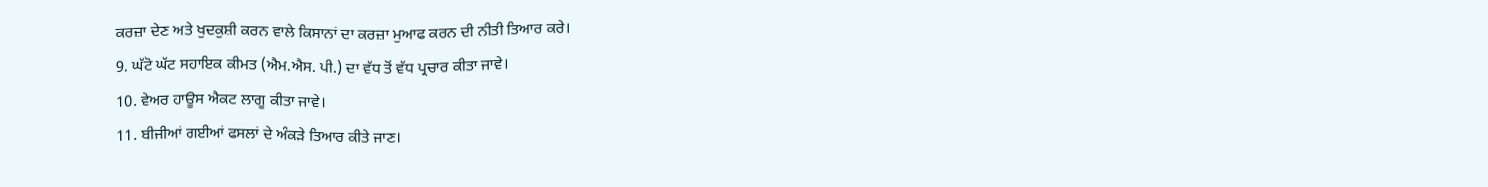ਕਰਜ਼ਾ ਦੇਣ ਅਤੇ ਖੁਦਕੁਸ਼ੀ ਕਰਨ ਵਾਲੇ ਕਿਸਾਨਾਂ ਦਾ ਕਰਜ਼ਾ ਮੁਆਫ ਕਰਨ ਦੀ ਨੀਤੀ ਤਿਆਰ ਕਰੇ।
9. ਘੱਟੋ ਘੱਟ ਸਹਾਇਕ ਕੀਮਤ (ਐਮ.ਐਸ. ਪੀ.) ਦਾ ਵੱਧ ਤੋਂ ਵੱਧ ਪ੍ਰਚਾਰ ਕੀਤਾ ਜਾਵੇ।
10. ਵੇਅਰ ਹਾਊਸ ਐਕਟ ਲਾਗੂ ਕੀਤਾ ਜਾਵੇ।
11. ਬੀਜੀਆਂ ਗਈਆਂ ਫਸਲਾਂ ਦੇ ਅੰਕੜੇ ਤਿਆਰ ਕੀਤੇ ਜਾਣ।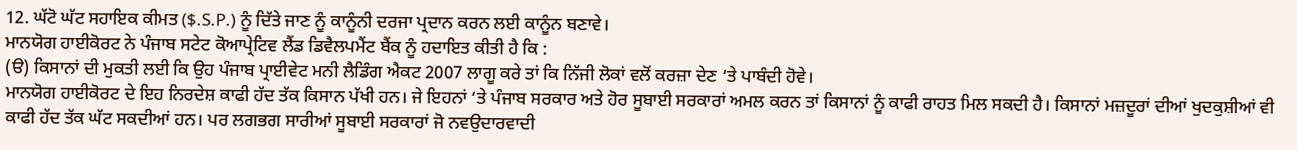12. ਘੱਟੋ ਘੱਟ ਸਹਾਇਕ ਕੀਮਤ ($.S.P.) ਨੂੰ ਦਿੱਤੇ ਜਾਣ ਨੂੰ ਕਾਨੂੰਨੀ ਦਰਜਾ ਪ੍ਰਦਾਨ ਕਰਨ ਲਈ ਕਾਨੂੰਨ ਬਣਾਵੇ।
ਮਾਨਯੋਗ ਹਾਈਕੋਰਟ ਨੇ ਪੰਜਾਬ ਸਟੇਟ ਕੋਆਪ੍ਰੇਟਿਵ ਲੈਂਡ ਡਿਵੈਲਪਮੈਂਟ ਬੈਂਕ ਨੂੰ ਹਦਾਇਤ ਕੀਤੀ ਹੈ ਕਿ :
(ੳ) ਕਿਸਾਨਾਂ ਦੀ ਮੁਕਤੀ ਲਈ ਕਿ ਉਹ ਪੰਜਾਬ ਪ੍ਰਾਈਵੇਟ ਮਨੀ ਲੈਡਿੰਗ ਐਕਟ 2007 ਲਾਗੂ ਕਰੇ ਤਾਂ ਕਿ ਨਿੱਜੀ ਲੋਕਾਂ ਵਲੋਂ ਕਰਜ਼ਾ ਦੇਣ ‘ਤੇ ਪਾਬੰਦੀ ਹੋਵੇ।
ਮਾਨਯੋਗ ਹਾਈਕੋਰਟ ਦੇ ਇਹ ਨਿਰਦੇਸ਼ ਕਾਫੀ ਹੱਦ ਤੱਕ ਕਿਸਾਨ ਪੱਖੀ ਹਨ। ਜੇ ਇਹਨਾਂ ‘ਤੇ ਪੰਜਾਬ ਸਰਕਾਰ ਅਤੇ ਹੋਰ ਸੂਬਾਈ ਸਰਕਾਰਾਂ ਅਮਲ ਕਰਨ ਤਾਂ ਕਿਸਾਨਾਂ ਨੂੰ ਕਾਫੀ ਰਾਹਤ ਮਿਲ ਸਕਦੀ ਹੈ। ਕਿਸਾਨਾਂ ਮਜ਼ਦੂਰਾਂ ਦੀਆਂ ਖੁਦਕੁਸ਼ੀਆਂ ਵੀ ਕਾਫੀ ਹੱਦ ਤੱਕ ਘੱਟ ਸਕਦੀਆਂ ਹਨ। ਪਰ ਲਗਭਗ ਸਾਰੀਆਂ ਸੂਬਾਈ ਸਰਕਾਰਾਂ ਜੋ ਨਵਉਦਾਰਵਾਦੀ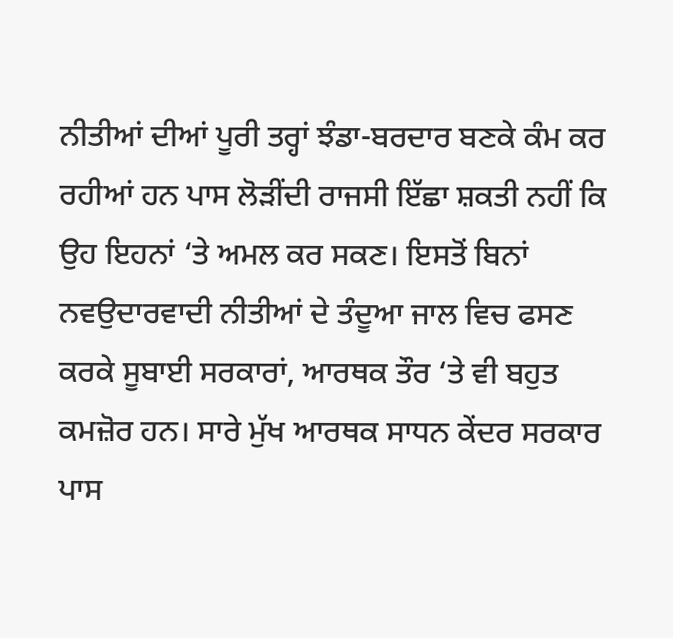ਨੀਤੀਆਂ ਦੀਆਂ ਪੂਰੀ ਤਰ੍ਹਾਂ ਝੰਡਾ-ਬਰਦਾਰ ਬਣਕੇ ਕੰਮ ਕਰ ਰਹੀਆਂ ਹਨ ਪਾਸ ਲੋੜੀਂਦੀ ਰਾਜਸੀ ਇੱਛਾ ਸ਼ਕਤੀ ਨਹੀਂ ਕਿ ਉਹ ਇਹਨਾਂ ‘ਤੇ ਅਮਲ ਕਰ ਸਕਣ। ਇਸਤੋਂ ਬਿਨਾਂ ਨਵਉਦਾਰਵਾਦੀ ਨੀਤੀਆਂ ਦੇ ਤੰਦੂਆ ਜਾਲ ਵਿਚ ਫਸਣ ਕਰਕੇ ਸੂਬਾਈ ਸਰਕਾਰਾਂ, ਆਰਥਕ ਤੌਰ ‘ਤੇ ਵੀ ਬਹੁਤ ਕਮਜ਼ੋਰ ਹਨ। ਸਾਰੇ ਮੁੱਖ ਆਰਥਕ ਸਾਧਨ ਕੇਂਦਰ ਸਰਕਾਰ ਪਾਸ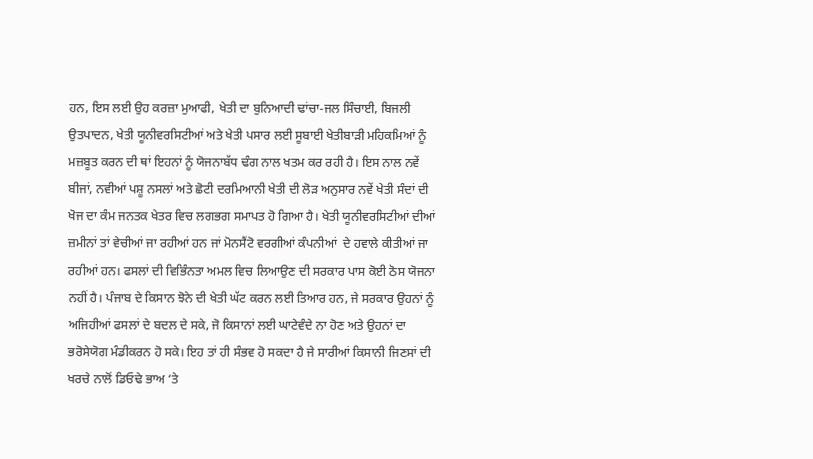ਹਨ, ਇਸ ਲਈ ਉਹ ਕਰਜ਼ਾ ਮੁਆਫੀ, ਖੇਤੀ ਦਾ ਬੁਨਿਆਦੀ ਢਾਂਚਾ-ਜਲ ਸਿੰਚਾਈ, ਬਿਜਲੀ ਉਤਪਾਦਨ, ਖੇਤੀ ਯੂਨੀਵਰਸਿਟੀਆਂ ਅਤੇ ਖੇਤੀ ਪਸਾਰ ਲਈ ਸੂਬਾਈ ਖੇਤੀਬਾੜੀ ਮਹਿਕਮਿਆਂ ਨੂੰ ਮਜ਼ਬੂਤ ਕਰਨ ਦੀ ਥਾਂ ਇਹਨਾਂ ਨੂੰ ਯੋਜਨਾਬੱਧ ਢੰਗ ਨਾਲ ਖਤਮ ਕਰ ਰਹੀ ਹੈ। ਇਸ ਨਾਲ ਨਵੇਂ ਬੀਜਾਂ, ਨਵੀਆਂ ਪਸ਼ੂ ਨਸਲਾਂ ਅਤੇ ਛੋਟੀ ਦਰਮਿਆਨੀ ਖੇਤੀ ਦੀ ਲੋੜ ਅਨੁਸਾਰ ਨਵੇਂ ਖੇਤੀ ਸੰਦਾਂ ਦੀ ਖੋਜ ਦਾ ਕੰਮ ਜਨਤਕ ਖੇਤਰ ਵਿਚ ਲਗਭਗ ਸਮਾਪਤ ਹੋ ਗਿਆ ਹੈ। ਖੇਤੀ ਯੂਨੀਵਰਸਿਟੀਆਂ ਦੀਆਂ ਜ਼ਮੀਨਾਂ ਤਾਂ ਵੇਚੀਆਂ ਜਾ ਰਹੀਆਂ ਹਨ ਜਾਂ ਮੋਨਸੈਂਟੋ ਵਰਗੀਆਂ ਕੰਪਨੀਆਂ  ਦੇ ਹਵਾਲੇ ਕੀਤੀਆਂ ਜਾ ਰਹੀਆਂ ਹਨ। ਫਸਲਾਂ ਦੀ ਵਿਭਿੰਨਤਾ ਅਮਲ ਵਿਚ ਲਿਆਉਣ ਦੀ ਸਰਕਾਰ ਪਾਸ ਕੋਈ ਠੋਸ ਯੋਜਨਾ ਨਹੀਂ ਹੈ। ਪੰਜਾਬ ਦੇ ਕਿਸਾਨ ਝੋਨੇ ਦੀ ਖੇਤੀ ਘੱਟ ਕਰਨ ਲਈ ਤਿਆਰ ਹਨ, ਜੇ ਸਰਕਾਰ ਉਹਨਾਂ ਨੂੰ ਅਜਿਹੀਆਂ ਫਸਲਾਂ ਦੇ ਬਦਲ ਦੇ ਸਕੇ, ਜੋ ਕਿਸਾਨਾਂ ਲਈ ਘਾਟੇਵੰਦੇ ਨਾ ਹੋਣ ਅਤੇ ਉਹਨਾਂ ਦਾ ਭਰੋਸੇਯੋਗ ਮੰਡੀਕਰਨ ਹੋ ਸਕੇ। ਇਹ ਤਾਂ ਹੀ ਸੰਭਵ ਹੋ ਸਕਦਾ ਹੈ ਜੇ ਸਾਰੀਆਂ ਕਿਸਾਨੀ ਜਿਣਸਾਂ ਦੀ ਖਰਚੇ ਨਾਲੋਂ ਡਿਓਢੇ ਭਾਅ ‘ਤੇ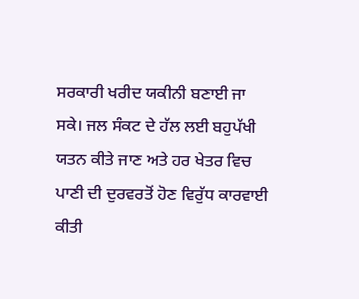ਸਰਕਾਰੀ ਖਰੀਦ ਯਕੀਨੀ ਬਣਾਈ ਜਾ ਸਕੇ। ਜਲ ਸੰਕਟ ਦੇ ਹੱਲ ਲਈ ਬਹੁਪੱਖੀ ਯਤਨ ਕੀਤੇ ਜਾਣ ਅਤੇ ਹਰ ਖੇਤਰ ਵਿਚ ਪਾਣੀ ਦੀ ਦੁਰਵਰਤੋਂ ਹੋਣ ਵਿਰੁੱਧ ਕਾਰਵਾਈ ਕੀਤੀ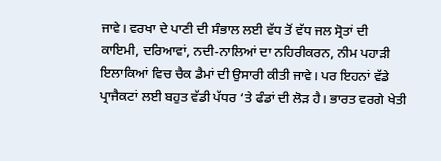ਜਾਵੇ। ਵਰਖਾ ਦੇ ਪਾਣੀ ਦੀ ਸੰਭਾਲ ਲਈ ਵੱਧ ਤੋਂ ਵੱਧ ਜਲ ਸ੍ਰੋਤਾਂ ਦੀ ਕਾਇਮੀ, ਦਰਿਆਵਾਂ, ਨਦੀ-ਨਾਲਿਆਂ ਦਾ ਨਹਿਰੀਕਰਨ, ਨੀਮ ਪਹਾੜੀ ਇਲਾਕਿਆਂ ਵਿਚ ਚੈਕ ਡੈਮਾਂ ਦੀ ਉਸਾਰੀ ਕੀਤੀ ਜਾਵੇ। ਪਰ ਇਹਨਾਂ ਵੱਡੇ ਪ੍ਰਾਜੈਕਟਾਂ ਲਈ ਬਹੁਤ ਵੱਡੀ ਪੱਧਰ ‘ਤੇ ਫੰਡਾਂ ਦੀ ਲੋੜ ਹੈ। ਭਾਰਤ ਵਰਗੇ ਖੇਤੀ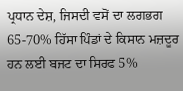ਪ੍ਰਧਾਨ ਦੇਸ਼, ਜਿਸਦੀ ਵਸੋਂ ਦਾ ਲਗਭਗ 65-70% ਹਿੱਸਾ ਪਿੰਡਾਂ ਦੇ ਕਿਸਾਨ ਮਜ਼ਦੂਰ ਹਨ ਲਈ ਬਜਟ ਦਾ ਸਿਰਫ 5%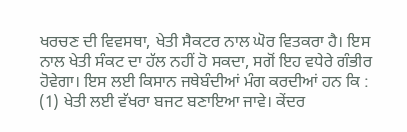ਖਰਚਣ ਦੀ ਵਿਵਸਥਾ, ਖੇਤੀ ਸੈਕਟਰ ਨਾਲ ਘੋਰ ਵਿਤਕਰਾ ਹੈ। ਇਸ ਨਾਲ ਖੇਤੀ ਸੰਕਟ ਦਾ ਹੱਲ ਨਹੀਂ ਹੋ ਸਕਦਾ, ਸਗੋਂ ਇਹ ਵਧੇਰੇ ਗੰਭੀਰ  ਹੋਵੇਗਾ। ਇਸ ਲਈ ਕਿਸਾਨ ਜਥੇਬੰਦੀਆਂ ਮੰਗ ਕਰਦੀਆਂ ਹਨ ਕਿ :
(1) ਖੇਤੀ ਲਈ ਵੱਖਰਾ ਬਜਟ ਬਣਾਇਆ ਜਾਵੇ। ਕੇਂਦਰ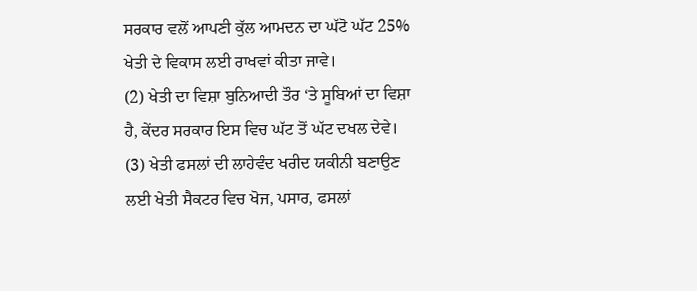ਸਰਕਾਰ ਵਲੋਂ ਆਪਣੀ ਕੁੱਲ ਆਮਦਨ ਦਾ ਘੱਟੋ ਘੱਟ 25% ਖੇਤੀ ਦੇ ਵਿਕਾਸ ਲਈ ਰਾਖਵਾਂ ਕੀਤਾ ਜਾਵੇ।
(2) ਖੇਤੀ ਦਾ ਵਿਸ਼ਾ ਬੁਨਿਆਦੀ ਤੌਰ ‘ਤੇ ਸੂਬਿਆਂ ਦਾ ਵਿਸ਼ਾ ਹੈ, ਕੇਂਦਰ ਸਰਕਾਰ ਇਸ ਵਿਚ ਘੱਟ ਤੋਂ ਘੱਟ ਦਖਲ ਦੇਵੇ।
(3) ਖੇਤੀ ਫਸਲਾਂ ਦੀ ਲਾਹੇਵੰਦ ਖਰੀਦ ਯਕੀਨੀ ਬਣਾਉਣ ਲਈ ਖੇਤੀ ਸੈਕਟਰ ਵਿਚ ਖੋਜ, ਪਸਾਰ, ਫਸਲਾਂ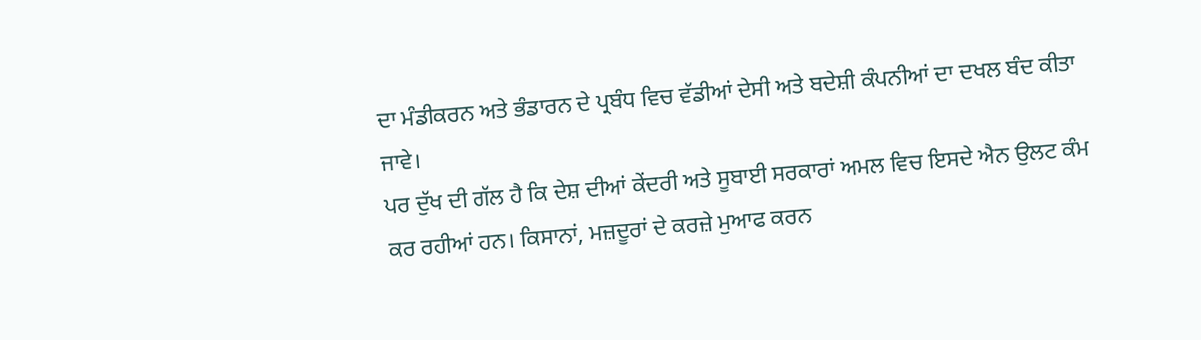ਦਾ ਮੰਡੀਕਰਨ ਅਤੇ ਭੰਡਾਰਨ ਦੇ ਪ੍ਰਬੰਧ ਵਿਚ ਵੱਡੀਆਂ ਦੇਸੀ ਅਤੇ ਬਦੇਸ਼ੀ ਕੰਪਨੀਆਂ ਦਾ ਦਖਲ ਬੰਦ ਕੀਤਾ ਜਾਵੇ।
ਪਰ ਦੁੱਖ ਦੀ ਗੱਲ ਹੈ ਕਿ ਦੇਸ਼ ਦੀਆਂ ਕੇਂਦਰੀ ਅਤੇ ਸੂਬਾਈ ਸਰਕਾਰਾਂ ਅਮਲ ਵਿਚ ਇਸਦੇ ਐਨ ਉਲਟ ਕੰਮ ਕਰ ਰਹੀਆਂ ਹਨ। ਕਿਸਾਨਾਂ, ਮਜ਼ਦੂਰਾਂ ਦੇ ਕਰਜ਼ੇ ਮੁਆਫ ਕਰਨ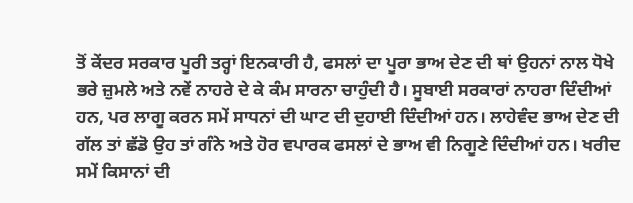ਤੋਂ ਕੇਂਦਰ ਸਰਕਾਰ ਪੂਰੀ ਤਰ੍ਹਾਂ ਇਨਕਾਰੀ ਹੈ, ਫਸਲਾਂ ਦਾ ਪੂਰਾ ਭਾਅ ਦੇਣ ਦੀ ਥਾਂ ਉਹਨਾਂ ਨਾਲ ਧੋਖੇ ਭਰੇ ਜ਼ੁਮਲੇ ਅਤੇ ਨਵੇਂ ਨਾਹਰੇ ਦੇ ਕੇ ਕੰਮ ਸਾਰਨਾ ਚਾਹੁੰਦੀ ਹੈ। ਸੂਬਾਈ ਸਰਕਾਰਾਂ ਨਾਹਰਾ ਦਿੰਦੀਆਂ ਹਨ, ਪਰ ਲਾਗੂ ਕਰਨ ਸਮੇਂ ਸਾਧਨਾਂ ਦੀ ਘਾਟ ਦੀ ਦੁਹਾਈ ਦਿੰਦੀਆਂ ਹਨ। ਲਾਹੇਵੰਦ ਭਾਅ ਦੇਣ ਦੀ ਗੱਲ ਤਾਂ ਛੱਡੋ ਉਹ ਤਾਂ ਗੰਨੇ ਅਤੇ ਹੋਰ ਵਪਾਰਕ ਫਸਲਾਂ ਦੇ ਭਾਅ ਵੀ ਨਿਗੂਣੇ ਦਿੰਦੀਆਂ ਹਨ। ਖਰੀਦ ਸਮੇਂ ਕਿਸਾਨਾਂ ਦੀ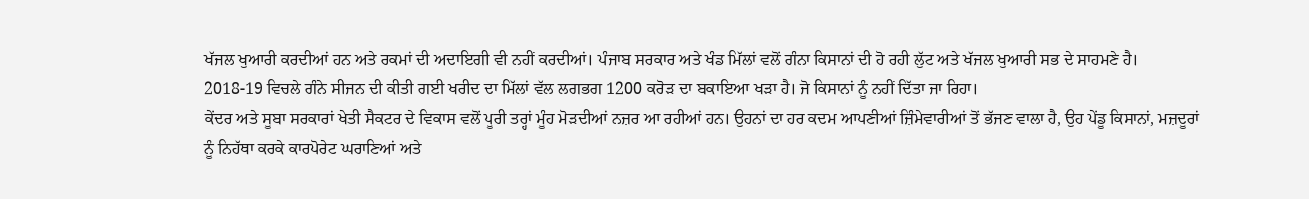ਖੱਜਲ ਖੁਆਰੀ ਕਰਦੀਆਂ ਹਨ ਅਤੇ ਰਕਮਾਂ ਦੀ ਅਦਾਇਗੀ ਵੀ ਨਹੀਂ ਕਰਦੀਆਂ। ਪੰਜਾਬ ਸਰਕਾਰ ਅਤੇ ਖੰਡ ਮਿੱਲਾਂ ਵਲੋਂ ਗੰਨਾ ਕਿਸਾਨਾਂ ਦੀ ਹੋ ਰਹੀ ਲੁੱਟ ਅਤੇ ਖੱਜਲ ਖੁਆਰੀ ਸਭ ਦੇ ਸਾਹਮਣੇ ਹੈ। 2018-19 ਵਿਚਲੇ ਗੰਨੇ ਸੀਜਨ ਦੀ ਕੀਤੀ ਗਈ ਖਰੀਦ ਦਾ ਮਿੱਲਾਂ ਵੱਲ ਲਗਭਗ 1200 ਕਰੋੜ ਦਾ ਬਕਾਇਆ ਖੜਾ ਹੈ। ਜੋ ਕਿਸਾਨਾਂ ਨੂੰ ਨਹੀਂ ਦਿੱਤਾ ਜਾ ਰਿਹਾ।
ਕੇਂਦਰ ਅਤੇ ਸੂਬਾ ਸਰਕਾਰਾਂ ਖੇਤੀ ਸੈਕਟਰ ਦੇ ਵਿਕਾਸ ਵਲੋਂ ਪੂਰੀ ਤਰ੍ਹਾਂ ਮੂੰਹ ਮੋੜਦੀਆਂ ਨਜ਼ਰ ਆ ਰਹੀਆਂ ਹਨ। ਉਹਨਾਂ ਦਾ ਹਰ ਕਦਮ ਆਪਣੀਆਂ ਜ਼ਿੰਮੇਵਾਰੀਆਂ ਤੋਂ ਭੱਜਣ ਵਾਲਾ ਹੈ, ਉਹ ਪੇਂਡੂ ਕਿਸਾਨਾਂ, ਮਜ਼ਦੂਰਾਂ ਨੂੰ ਨਿਹੱਥਾ ਕਰਕੇ ਕਾਰਪੋਰੇਟ ਘਰਾਣਿਆਂ ਅਤੇ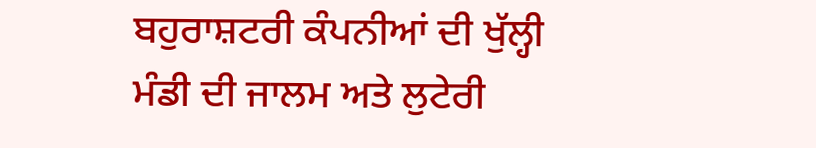ਬਹੁਰਾਸ਼ਟਰੀ ਕੰਪਨੀਆਂ ਦੀ ਖੁੱਲ੍ਹੀ ਮੰਡੀ ਦੀ ਜਾਲਮ ਅਤੇ ਲੁਟੇਰੀ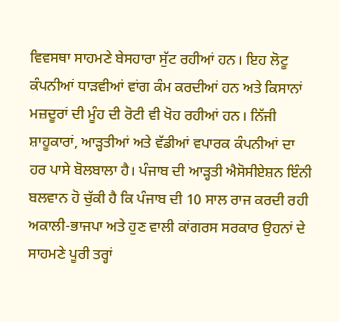ਵਿਵਸਥਾ ਸਾਹਮਣੇ ਬੇਸਹਾਰਾ ਸੁੱਟ ਰਹੀਆਂ ਹਨ। ਇਹ ਲੋਟੂ ਕੰਪਨੀਆਂ ਧਾੜਵੀਆਂ ਵਾਂਗ ਕੰਮ ਕਰਦੀਆਂ ਹਨ ਅਤੇ ਕਿਸਾਨਾਂ ਮਜ਼ਦੂਰਾਂ ਦੀ ਮੂੰਹ ਦੀ ਰੋਟੀ ਵੀ ਖੋਹ ਰਹੀਆਂ ਹਨ। ਨਿੱਜੀ ਸ਼ਾਹੂਕਾਰਾਂ, ਆੜ੍ਹਤੀਆਂ ਅਤੇ ਵੱਡੀਆਂ ਵਪਾਰਕ ਕੰਪਨੀਆਂ ਦਾ ਹਰ ਪਾਸੇ ਬੋਲਬਾਲਾ ਹੈ। ਪੰਜਾਬ ਦੀ ਆੜ੍ਹਤੀ ਐਸੋਸੀਏਸ਼ਨ ਇੰਨੀ ਬਲਵਾਨ ਹੋ ਚੁੱਕੀ ਹੈ ਕਿ ਪੰਜਾਬ ਦੀ 10 ਸਾਲ ਰਾਜ ਕਰਦੀ ਰਹੀ ਅਕਾਲੀ-ਭਾਜਪਾ ਅਤੇ ਹੁਣ ਵਾਲੀ ਕਾਂਗਰਸ ਸਰਕਾਰ ਉਹਨਾਂ ਦੇ ਸਾਹਮਣੇ ਪੂਰੀ ਤਰ੍ਹਾਂ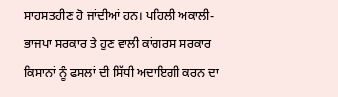ਸਾਹਸਤਹੀਣ ਹੋ ਜਾਂਦੀਆਂ ਹਨ। ਪਹਿਲੀ ਅਕਾਲੀ-ਭਾਜਪਾ ਸਰਕਾਰ ਤੇ ਹੁਣ ਵਾਲੀ ਕਾਂਗਰਸ ਸਰਕਾਰ ਕਿਸਾਨਾਂ ਨੂੰ ਫਸਲਾਂ ਦੀ ਸਿੱਧੀ ਅਦਾਇਗੀ ਕਰਨ ਦਾ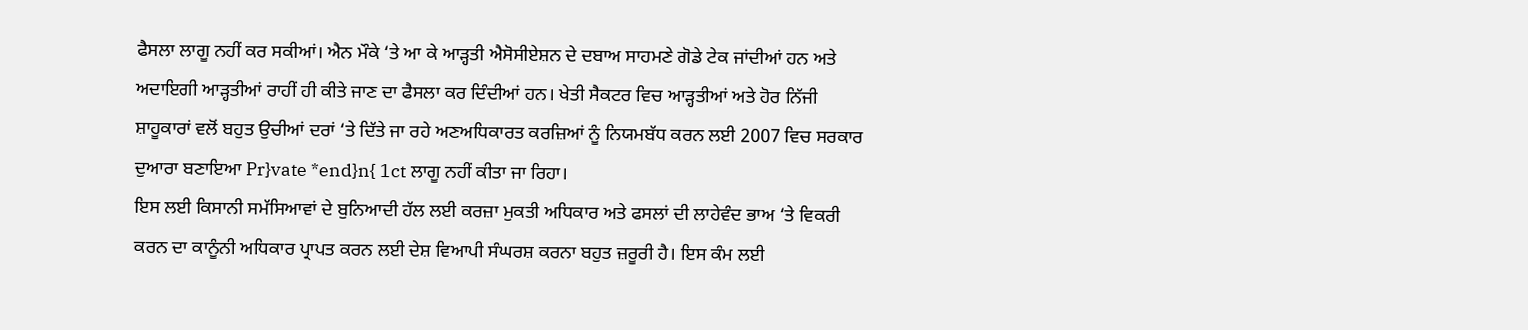ਫੈਸਲਾ ਲਾਗੂ ਨਹੀਂ ਕਰ ਸਕੀਆਂ। ਐਨ ਮੌਕੇ ‘ਤੇ ਆ ਕੇ ਆੜ੍ਹਤੀ ਐਸੋਸੀਏਸ਼ਨ ਦੇ ਦਬਾਅ ਸਾਹਮਣੇ ਗੋਡੇ ਟੇਕ ਜਾਂਦੀਆਂ ਹਨ ਅਤੇ ਅਦਾਇਗੀ ਆੜ੍ਹਤੀਆਂ ਰਾਹੀਂ ਹੀ ਕੀਤੇ ਜਾਣ ਦਾ ਫੈਸਲਾ ਕਰ ਦਿੰਦੀਆਂ ਹਨ। ਖੇਤੀ ਸੈਕਟਰ ਵਿਚ ਆੜ੍ਹਤੀਆਂ ਅਤੇ ਹੋਰ ਨਿੱਜੀ ਸ਼ਾਹੂਕਾਰਾਂ ਵਲੋਂ ਬਹੁਤ ਉਚੀਆਂ ਦਰਾਂ ‘ਤੇ ਦਿੱਤੇ ਜਾ ਰਹੇ ਅਣਅਧਿਕਾਰਤ ਕਰਜ਼ਿਆਂ ਨੂੰ ਨਿਯਮਬੱਧ ਕਰਨ ਲਈ 2007 ਵਿਚ ਸਰਕਾਰ ਦੁਆਰਾ ਬਣਾਇਆ Pr}vate *end}n{ 1ct ਲਾਗੂ ਨਹੀਂ ਕੀਤਾ ਜਾ ਰਿਹਾ।
ਇਸ ਲਈ ਕਿਸਾਨੀ ਸਮੱਸਿਆਵਾਂ ਦੇ ਬੁਨਿਆਦੀ ਹੱਲ ਲਈ ਕਰਜ਼ਾ ਮੁਕਤੀ ਅਧਿਕਾਰ ਅਤੇ ਫਸਲਾਂ ਦੀ ਲਾਹੇਵੰਦ ਭਾਅ ‘ਤੇ ਵਿਕਰੀ ਕਰਨ ਦਾ ਕਾਨੂੰਨੀ ਅਧਿਕਾਰ ਪ੍ਰਾਪਤ ਕਰਨ ਲਈ ਦੇਸ਼ ਵਿਆਪੀ ਸੰਘਰਸ਼ ਕਰਨਾ ਬਹੁਤ ਜ਼ਰੂਰੀ ਹੈ। ਇਸ ਕੰਮ ਲਈ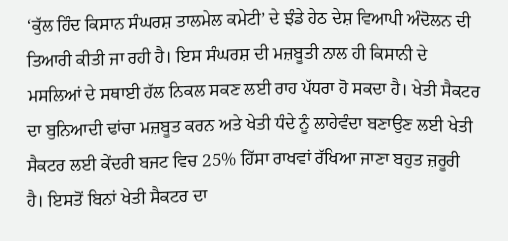‘ਕੁੱਲ ਹਿੰਦ ਕਿਸਾਨ ਸੰਘਰਸ਼ ਤਾਲਮੇਲ ਕਮੇਟੀ’ ਦੇ ਝੰਡੇ ਹੇਠ ਦੇਸ਼ ਵਿਆਪੀ ਅੰਦੋਲਨ ਦੀ ਤਿਆਰੀ ਕੀਤੀ ਜਾ ਰਹੀ ਹੈ। ਇਸ ਸੰਘਰਸ਼ ਦੀ ਮਜ਼ਬੂਤੀ ਨਾਲ ਹੀ ਕਿਸਾਨੀ ਦੇ ਮਸਲਿਆਂ ਦੇ ਸਥਾਈ ਹੱਲ ਨਿਕਲ ਸਕਣ ਲਈ ਰਾਹ ਪੱਧਰਾ ਹੋ ਸਕਦਾ ਹੈ। ਖੇਤੀ ਸੈਕਟਰ ਦਾ ਬੁਨਿਆਦੀ ਢਾਂਚਾ ਮਜ਼ਬੂਤ ਕਰਨ ਅਤੇ ਖੇਤੀ ਧੰਦੇ ਨੂੰ ਲਾਹੇਵੰਦਾ ਬਣਾਉਣ ਲਈ ਖੇਤੀ ਸੈਕਟਰ ਲਈ ਕੇਂਦਰੀ ਬਜਟ ਵਿਚ 25% ਹਿੱਸਾ ਰਾਖਵਾਂ ਰੱਖਿਆ ਜਾਣਾ ਬਹੁਤ ਜ਼ਰੂਰੀ ਹੈ। ਇਸਤੋਂ ਬਿਨਾਂ ਖੇਤੀ ਸੈਕਟਰ ਦਾ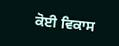ਕੋਈ ਵਿਕਾਸ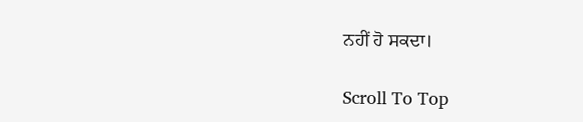ਨਹੀਂ ਹੋ ਸਕਦਾ।

Scroll To Top